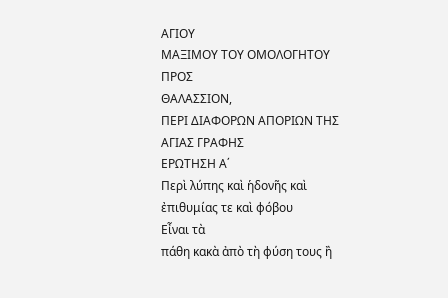ΑΓΙΟΥ
ΜΑΞΙΜΟΥ ΤΟΥ ΟΜΟΛΟΓΗΤΟΥ
ΠΡΟΣ
ΘΑΛΑΣΣΙΟΝ,
ΠΕΡΙ ΔΙΑΦΟΡΩΝ ΑΠΟΡΙΩΝ ΤΗΣ ΑΓΙΑΣ ΓΡΑΦΗΣ
ΕΡΩΤΗΣΗ Α΄
Περὶ λύπης καὶ ἡδονῆς καὶ ἐπιθυμίας τε καὶ φόβου
Εἶναι τὰ
πάθη κακὰ ἀπὸ τὴ φύση τους ἢ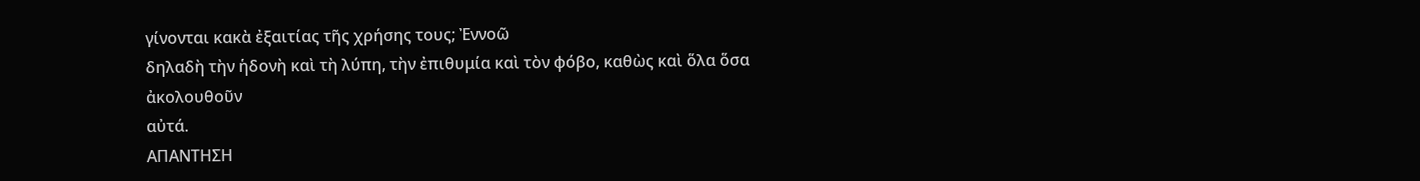γίνονται κακὰ ἐξαιτίας τῆς χρήσης τους; Ἐννοῶ
δηλαδὴ τὴν ἡδονὴ καὶ τὴ λύπη, τὴν ἐπιθυμία καὶ τὸν φόβο, καθὼς καὶ ὅλα ὅσα ἀκολουθοῦν
αὐτά.
ΑΠΑΝΤΗΣΗ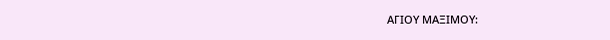ΑΓΙΟΥ ΜΑΞΙΜΟΥ: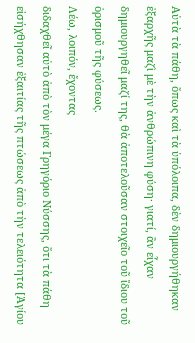Αὐτὰ τὰ πάθη, ὅπως καὶ τὰ ὑπόλοιπα, δὲν δημιουργήθηκαν ἐξαρχῆς μαζὶ μὲ τὴν ἀνθρώπινη φύση· γιατί, ἂν εἶχαν δημιουργηθεῖ μαζί της, θὰ ἀποτελοῦσαν στοιχεῖο τοῦ ἴδιου τοῦ ὁρισμοῦ τῆς φύσεως.
Λέω, λοιπόν, ἔχοντας
διδαχθεῖ αὐτὸ ἀπὸ τὸν μέγα Γρηγόριο Νύσσης, ὅτι τὰ πάθη εἰσήχθησαν ἐξαιτίας τῆς πτώσεως ἀπὸ τὴν τελειότητα [Ἁγίου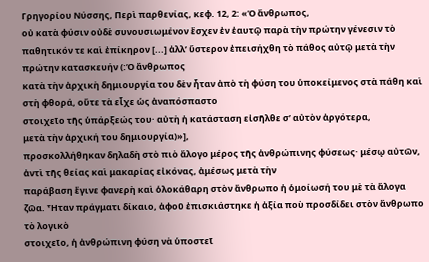Γρηγορίου Νύσσης, Περὶ παρθενίας, κεφ. 12, 2: «Ὁ ἄνθρωπος,
οὐ κατὰ φύσιν οὐδὲ συνουσιωμένον ἔσχεν ἐν ἑαυτῷ παρὰ τὴν πρώτην γένεσιν τὸ
παθητικόν τε καὶ ἐπίκηρον [...] ἀλλ’ ὕστερον ἐπεισήχθη τὸ πάθος αὐτῷ μετὰ τὴν
πρώτην κατασκευήν (:Ὁ ἄνθρωπος
κατὰ τὴν ἀρχικὴ δημιουργία του δὲν ἦταν ἀπὸ τὴ φύση του ὑποκείμενος στὰ πάθη καὶ
στὴ φθορά, οὔτε τὰ εἶχε ὡς ἀναπόσπαστο
στοιχεῖο τῆς ὑπάρξεώς του· αὐτὴ ἡ κατάσταση εἰσῆλθε σ’ αὐτὸν ἀργότερα,
μετὰ τὴν ἀρχική του δημιουργία)»],
προσκολλήθηκαν δηλαδὴ στὸ πιὸ ἄλογο μέρος τῆς ἀνθρώπινης φύσεως· μέσῳ αὐτῶν, ἀντὶ τῆς θείας καὶ μακαρίας εἰκόνας, ἀμέσως μετὰ τὴν
παράβαση ἔγινε φανερὴ καὶ ὁλοκάθαρη στὸν ἄνθρωπο ἡ ὁμοίωσή του μὲ τὰ ἄλογα ζῶα. Ἦταν πράγματι δίκαιο, ἀφοῦ ἐπισκιάστηκε ἡ ἀξία ποὺ προσδίδει στὸν ἄνθρωπο τὸ λογικὸ
στοιχεῖο, ἡ ἀνθρώπινη φύση νὰ ὑποστεῖ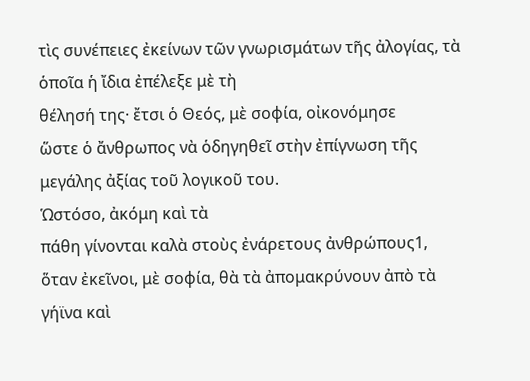τὶς συνέπειες ἐκείνων τῶν γνωρισμάτων τῆς ἀλογίας, τὰ ὁποῖα ἡ ἴδια ἐπέλεξε μὲ τὴ
θέλησή της· ἔτσι ὁ Θεός, μὲ σοφία, οἰκονόμησε
ὥστε ὁ ἄνθρωπος νὰ ὁδηγηθεῖ στὴν ἐπίγνωση τῆς μεγάλης ἀξίας τοῦ λογικοῦ του.
Ὡστόσο, ἀκόμη καὶ τὰ
πάθη γίνονται καλὰ στοὺς ἐνάρετους ἀνθρώπους1,
ὅταν ἐκεῖνοι, μὲ σοφία, θὰ τὰ ἀπομακρύνουν ἀπὸ τὰ γήϊνα καὶ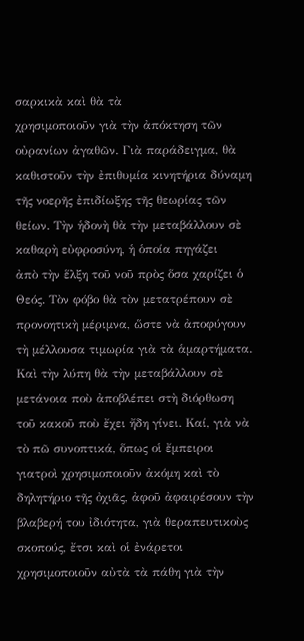σαρκικὰ καὶ θὰ τὰ
χρησιμοποιοῦν γιὰ τὴν ἀπόκτηση τῶν οὐρανίων ἀγαθῶν. Γιὰ παράδειγμα, θὰ
καθιστοῦν τὴν ἐπιθυμία κινητήρια δύναμη τῆς νοερῆς ἐπιδίωξης τῆς θεωρίας τῶν
θείων. Τὴν ἡδονὴ θὰ τὴν μεταβάλλουν σὲ καθαρὴ εὐφροσύνη, ἡ ὁποία πηγάζει
ἀπὸ τὴν ἕλξη τοῦ νοῦ πρὸς ὅσα χαρίζει ὁ Θεός. Τὸν φόβο θὰ τὸν μετατρέπουν σὲ
προνοητικὴ μέριμνα, ὥστε νὰ ἀποφύγουν τὴ μέλλουσα τιμωρία γιὰ τὰ ἁμαρτήματα.
Καὶ τὴν λύπη θὰ τὴν μεταβάλλουν σὲ μετάνοια ποὺ ἀποβλέπει στὴ διόρθωση
τοῦ κακοῦ ποὺ ἔχει ἤδη γίνει. Καί, γιὰ νὰ τὸ πῶ συνοπτικά, ὅπως οἱ ἔμπειροι
γιατροὶ χρησιμοποιοῦν ἀκόμη καὶ τὸ δηλητήριο τῆς ὀχιᾶς, ἀφοῦ ἀφαιρέσουν τὴν
βλαβερή του ἰδιότητα, γιὰ θεραπευτικοὺς σκοπούς, ἔτσι καὶ οἱ ἐνάρετοι
χρησιμοποιοῦν αὐτὰ τὰ πάθη γιὰ τὴν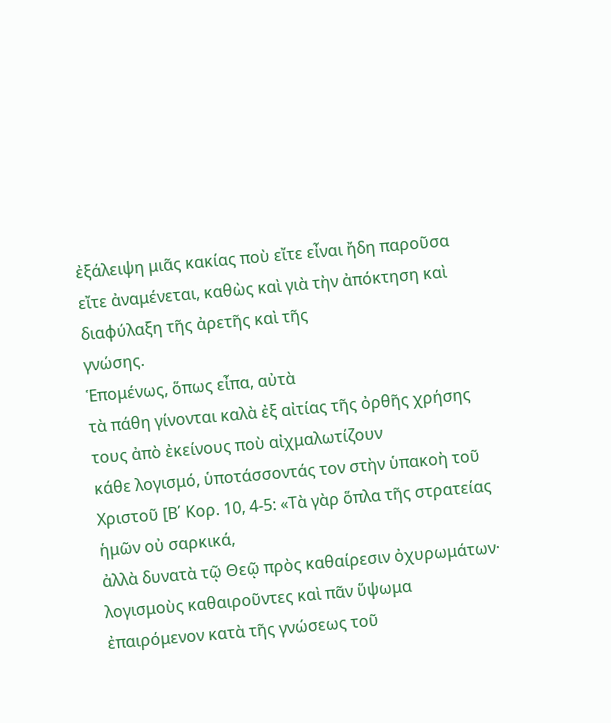ἐξάλειψη μιᾶς κακίας ποὺ εἴτε εἶναι ἤδη παροῦσα
εἴτε ἀναμένεται, καθὼς καὶ γιὰ τὴν ἀπόκτηση καὶ διαφύλαξη τῆς ἀρετῆς καὶ τῆς
γνώσης.
Ἑπομένως, ὅπως εἶπα, αὐτὰ
τὰ πάθη γίνονται καλὰ ἐξ αἰτίας τῆς ὀρθῆς χρήσης τους ἀπὸ ἐκείνους ποὺ αἰχμαλωτίζουν
κάθε λογισμό, ὑποτάσσοντάς τον στὴν ὑπακοὴ τοῦ Χριστοῦ [Β΄ Κορ. 10, 4-5: «Τὰ γὰρ ὅπλα τῆς στρατείας ἡμῶν οὐ σαρκικά,
ἀλλὰ δυνατὰ τῷ Θεῷ πρὸς καθαίρεσιν ὀχυρωμάτων· λογισμοὺς καθαιροῦντες καὶ πᾶν ὕψωμα
ἐπαιρόμενον κατὰ τῆς γνώσεως τοῦ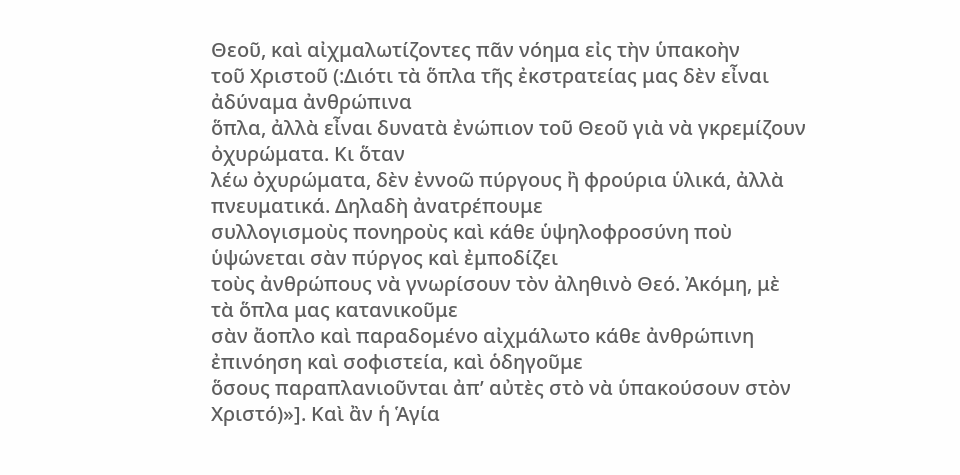Θεοῦ, καὶ αἰχμαλωτίζοντες πᾶν νόημα εἰς τὴν ὑπακοὴν
τοῦ Χριστοῦ (:Διότι τὰ ὅπλα τῆς ἐκστρατείας μας δὲν εἶναι ἀδύναμα ἀνθρώπινα
ὅπλα, ἀλλὰ εἶναι δυνατὰ ἐνώπιον τοῦ Θεοῦ γιὰ νὰ γκρεμίζουν ὀχυρώματα. Κι ὅταν
λέω ὀχυρώματα, δὲν ἐννοῶ πύργους ἢ φρούρια ὑλικά, ἀλλὰ πνευματικά. Δηλαδὴ ἀνατρέπουμε
συλλογισμοὺς πονηροὺς καὶ κάθε ὑψηλοφροσύνη ποὺ ὑψώνεται σὰν πύργος καὶ ἐμποδίζει
τοὺς ἀνθρώπους νὰ γνωρίσουν τὸν ἀληθινὸ Θεό. Ἀκόμη, μὲ τὰ ὅπλα μας κατανικοῦμε
σὰν ἄοπλο καὶ παραδομένο αἰχμάλωτο κάθε ἀνθρώπινη ἐπινόηση καὶ σοφιστεία, καὶ ὁδηγοῦμε
ὅσους παραπλανιοῦνται ἀπ’ αὐτὲς στὸ νὰ ὑπακούσουν στὸν Χριστό)»]. Καὶ ἂν ἡ Ἁγία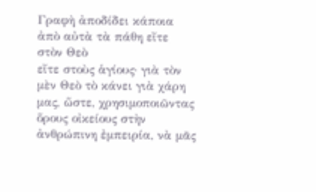Γραφὴ ἀποδίδει κάποια ἀπὸ αὐτὰ τὰ πάθη εἴτε στὸν Θεὸ
εἴτε στοὺς ἁγίους· γιὰ τὸν μὲν Θεὸ τὸ κάνει γιὰ χάρη μας, ὥστε, χρησιμοποιῶντας
ὅρους οἰκείους στὴν ἀνθρώπινη ἐμπειρία, νὰ μᾶς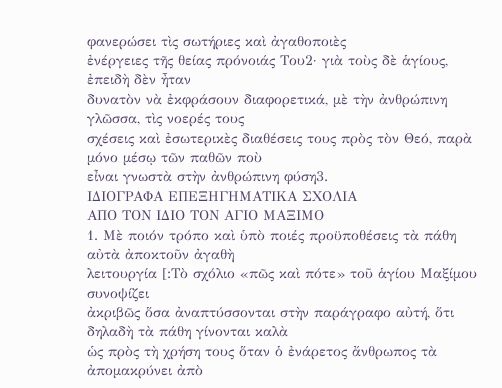φανερώσει τὶς σωτήριες καὶ ἀγαθοποιὲς
ἐνέργειες τῆς θείας πρόνοιάς Του2· γιὰ τοὺς δὲ ἁγίους, ἐπειδὴ δὲν ἦταν
δυνατὸν νὰ ἐκφράσουν διαφορετικά, μὲ τὴν ἀνθρώπινη γλῶσσα, τὶς νοερές τους
σχέσεις καὶ ἐσωτερικὲς διαθέσεις τους πρὸς τὸν Θεό, παρὰ μόνο μέσῳ τῶν παθῶν ποὺ
εἶναι γνωστὰ στὴν ἀνθρώπινη φύση3.
ΙΔΙΟΓΡΑΦΑ ΕΠΕΞΗΓΗΜΑΤΙΚΑ ΣΧΟΛΙΑ
ΑΠΟ ΤΟΝ ΙΔΙΟ ΤΟΝ ΑΓΙΟ ΜΑΞΙΜΟ
1. Μὲ ποιόν τρόπο καὶ ὑπὸ ποιές προϋποθέσεις τὰ πάθη αὐτὰ ἀποκτοῦν ἀγαθὴ
λειτουργία [:Τὸ σχόλιο «πῶς καὶ πότε» τοῦ ἁγίου Μαξίμου συνοψίζει
ἀκριβῶς ὅσα ἀναπτύσσονται στὴν παράγραφο αὐτή, ὅτι δηλαδὴ τὰ πάθη γίνονται καλὰ
ὡς πρὸς τὴ χρήση τους ὅταν ὁ ἐνάρετος ἄνθρωπος τὰ ἀπομακρύνει ἀπὸ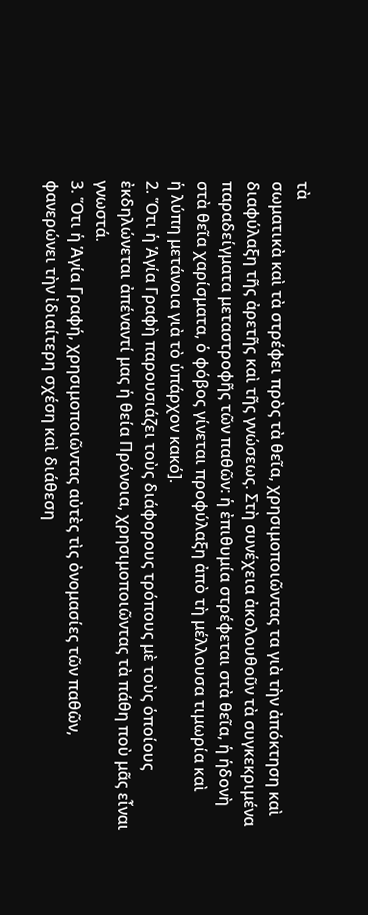τὰ
σωματικὰ καὶ τὰ στρέφει πρὸς τὰ θεῖα, χρησιμοποιῶντας τα γιὰ τὴν ἀπόκτηση καὶ
διαφύλαξη τῆς ἀρετῆς καὶ τῆς γνώσεως. Στὴ συνέχεια ἀκολουθοῦν τὰ συγκεκριμένα
παραδείγματα μεταστροφῆς τῶν παθῶν: ἡ ἐπιθυμία στρέφεται στὰ θεῖα, ἡ ἡδονὴ
στὰ θεῖα χαρίσματα, ὁ φόβος γίνεται προφύλαξη ἀπὸ τὴ μέλλουσα τιμωρία καὶ
ἡ λύπη μετάνοια γιὰ τὸ ὑπάρχον κακό].
2. Ὅτι ἡ Ἁγία Γραφὴ παρουσιάζει τοὺς διάφορους τρόπους μὲ τοὺς ὁποίους
ἐκδηλώνεται ἀπέναντί μας ἡ θεία Πρόνοια, χρησιμοποιῶντας τὰ πάθη ποὺ μᾶς εἶναι
γνωστά.
3. Ὅτι ἡ Ἁγία Γραφή, χρησιμοποιῶντας αὐτὲς τὶς ὀνομασίες τῶν παθῶν,
φανερώνει τὴν ἰδιαίτερη σχέση καὶ διάθεση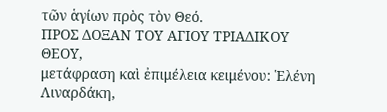τῶν ἁγίων πρὸς τὸν Θεό.
ΠΡΟΣ ΔΟΞΑΝ ΤΟΥ ΑΓΙΟΥ ΤΡΙΑΔΙΚΟΥ ΘΕΟΥ,
μετάφραση καὶ ἐπιμέλεια κειμένου: Ἑλένη Λιναρδάκη,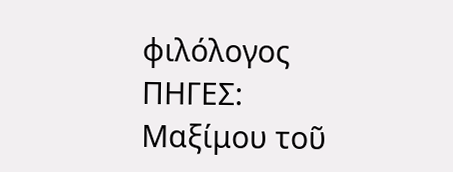φιλόλογος
ΠΗΓΕΣ:
Μαξίμου τοῦ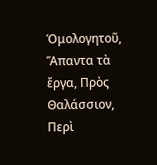Ὁμολογητοῦ, Ἅπαντα τὰ ἔργα, Πρὸς
Θαλάσσιον, Περὶ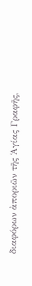διαφόρων ἀποριῶν τῆς Ἁγίας Γραφῆς,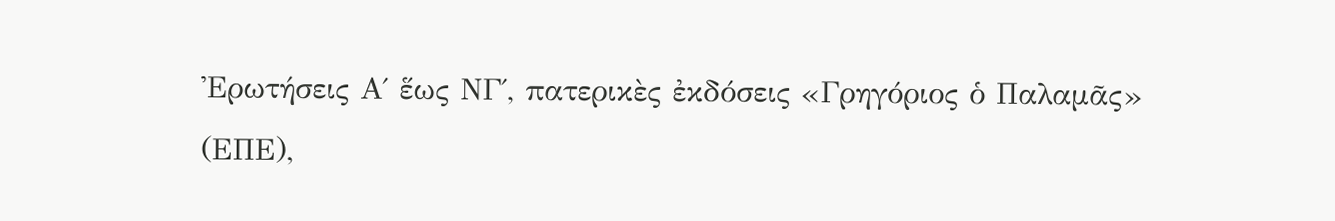Ἐρωτήσεις Α΄ ἕως ΝΓ΄, πατερικὲς ἐκδόσεις «Γρηγόριος ὁ Παλαμᾶς»
(ΕΠΕ),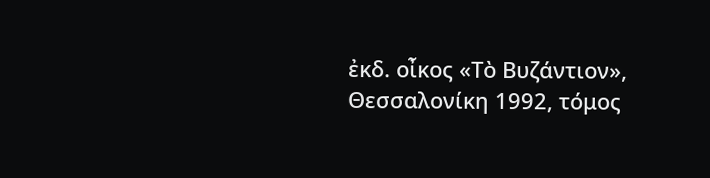ἐκδ. οἶκος «Τὸ Βυζάντιον», Θεσσαλονίκη 1992, τόμος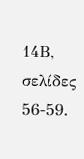14Β, σελίδες 56-59.